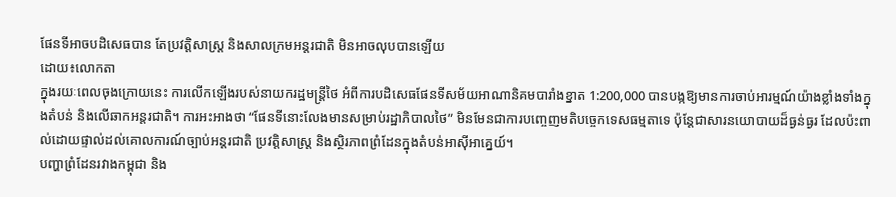ផែនទីអាចបដិសេធបាន តែប្រវត្តិសាស្ត្រ និងសាលក្រមអន្តរជាតិ មិនអាចលុបបានឡើយ
ដោយ៖លោកតា
ក្នុងរយៈពេលចុងក្រោយនេះ ការលើកឡើងរបស់នាយករដ្ឋមន្ត្រីថៃ អំពីការបដិសេធផែនទីសម័យអាណានិគមបារាំងខ្នាត 1:200,000 បានបង្កឱ្យមានការចាប់អារម្មណ៍យ៉ាងខ្លាំងទាំងក្នុងតំបន់ និងលើឆាកអន្តរជាតិ។ ការអះអាងថា “ផែនទីនោះលែងមានសម្រាប់រដ្ឋាភិបាលថៃ” មិនមែនជាការបញ្ចេញមតិបច្ចេកទេសធម្មតាទេ ប៉ុន្តែជាសារនយោបាយដ៏ធ្ងន់ធ្ងរ ដែលប៉ះពាល់ដោយផ្ទាល់ដល់គោលការណ៍ច្បាប់អន្តរជាតិ ប្រវត្តិសាស្ត្រ និងស្ថិរភាពព្រំដែនក្នុងតំបន់អាស៊ីអាគ្នេយ៍។
បញ្ហាព្រំដែនរវាងកម្ពុជា និង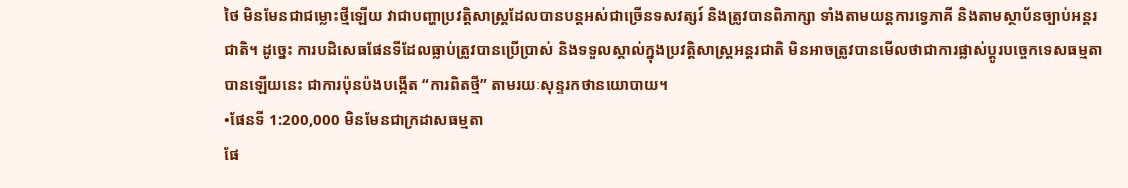ថៃ មិនមែនជាជម្លោះថ្មីឡើយ វាជាបញ្ហាប្រវត្តិសាស្ត្រដែលបានបន្តអស់ជាច្រើនទសវត្សរ៍ និងត្រូវបានពិភាក្សា ទាំងតាមយន្តការទ្វេភាគី និងតាមស្ថាប័នច្បាប់អន្តរជាតិ។ ដូច្នេះ ការបដិសេធផែនទីដែលធ្លាប់ត្រូវបានប្រើប្រាស់ និងទទួលស្គាល់ក្នុងប្រវត្តិសាស្ត្រអន្តរជាតិ មិនអាចត្រូវបានមើលថាជាការផ្លាស់ប្តូរបច្ចេកទេសធម្មតាបានឡើយនេះ ជាការប៉ុនប៉ងបង្កើត “ការពិតថ្មី” តាមរយៈសុន្ទរកថានយោបាយ។
•ផែនទី 1:200,000 មិនមែនជាក្រដាសធម្មតា
ផែ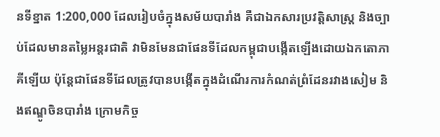នទីខ្នាត 1:200,000 ដែលរៀបចំក្នុងសម័យបារាំង គឺជាឯកសារប្រវត្តិសាស្ត្រ និងច្បាប់ដែលមានតម្លៃអន្តរជាតិ វាមិនមែនជាផែនទីដែលកម្ពុជាបង្កើតឡើងដោយឯកតោភាគីឡើយ ប៉ុន្តែជាផែនទីដែលត្រូវបានបង្កើតក្នុងដំណើរការកំណត់ព្រំដែនរវាងសៀម និងឥណ្ឌូចិនបារាំង ក្រោមកិច្ច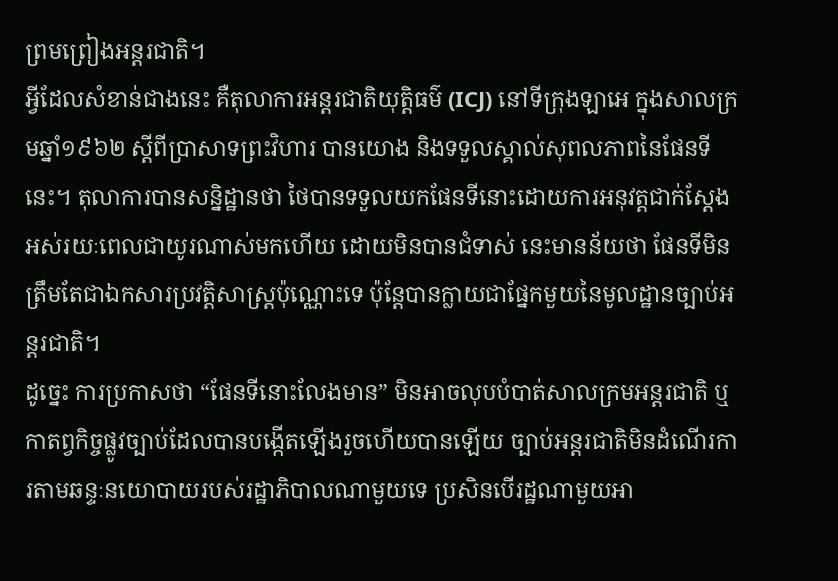ព្រមព្រៀងអន្តរជាតិ។
អ្វីដែលសំខាន់ជាងនេះ គឺតុលាការអន្តរជាតិយុត្តិធម៌ (ICJ) នៅទីក្រុងឡាអេ ក្នុងសាលក្រមឆ្នាំ១៩៦២ ស្តីពីប្រាសាទព្រះវិហារ បានយោង និងទទួលស្គាល់សុពលភាពនៃផែនទីនេះ។ តុលាការបានសន្និដ្ឋានថា ថៃបានទទួលយកផែនទីនោះដោយការអនុវត្តជាក់ស្តែងអស់រយៈពេលជាយូរណាស់មកហើយ ដោយមិនបានជំទាស់ នេះមានន័យថា ផែនទីមិនត្រឹមតែជាឯកសារប្រវត្តិសាស្ត្រប៉ុណ្ណោះទេ ប៉ុន្តែបានក្លាយជាផ្នែកមួយនៃមូលដ្ឋានច្បាប់អន្តរជាតិ។
ដូច្នេះ ការប្រកាសថា “ផែនទីនោះលែងមាន” មិនអាចលុបបំបាត់សាលក្រមអន្តរជាតិ ឬកាតព្វកិច្ចផ្លូវច្បាប់ដែលបានបង្កើតឡើងរួចហើយបានឡើយ ច្បាប់អន្តរជាតិមិនដំណើរការតាមឆន្ទៈនយោបាយរបស់រដ្ឋាភិបាលណាមួយទេ ប្រសិនបើរដ្ឋណាមួយអា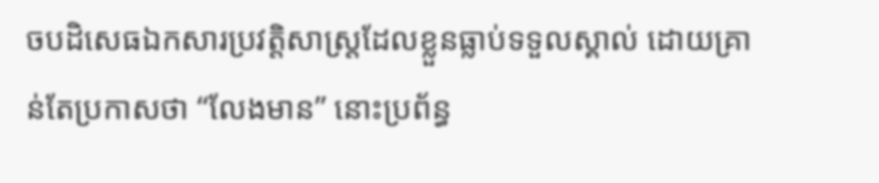ចបដិសេធឯកសារប្រវត្តិសាស្ត្រដែលខ្លួនធ្លាប់ទទួលស្គាល់ ដោយគ្រាន់តែប្រកាសថា “លែងមាន” នោះប្រព័ន្ធ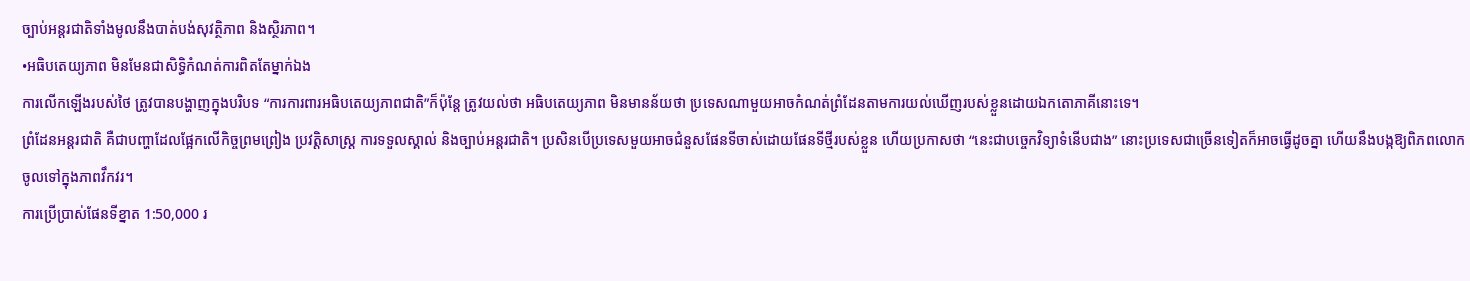ច្បាប់អន្តរជាតិទាំងមូលនឹងបាត់បង់សុវត្ថិភាព និងស្ថិរភាព។
•អធិបតេយ្យភាព មិនមែនជាសិទ្ធិកំណត់ការពិតតែម្នាក់ឯង
ការលើកឡើងរបស់ថៃ ត្រូវបានបង្ហាញក្នុងបរិបទ “ការការពារអធិបតេយ្យភាពជាតិ”ក៏ប៉ុន្តែ ត្រូវយល់ថា អធិបតេយ្យភាព មិនមានន័យថា ប្រទេសណាមួយអាចកំណត់ព្រំដែនតាមការយល់ឃើញរបស់ខ្លួនដោយឯកតោភាគីនោះទេ។
ព្រំដែនអន្តរជាតិ គឺជាបញ្ហាដែលផ្អែកលើកិច្ចព្រមព្រៀង ប្រវត្តិសាស្ត្រ ការទទួលស្គាល់ និងច្បាប់អន្តរជាតិ។ ប្រសិនបើប្រទេសមួយអាចជំនួសផែនទីចាស់ដោយផែនទីថ្មីរបស់ខ្លួន ហើយប្រកាសថា “នេះជាបច្ចេកវិទ្យាទំនើបជាង” នោះប្រទេសជាច្រើនទៀតក៏អាចធ្វើដូចគ្នា ហើយនឹងបង្កឱ្យពិភពលោកចូលទៅក្នុងភាពវឹកវរ។
ការប្រើប្រាស់ផែនទីខ្នាត 1:50,000 រ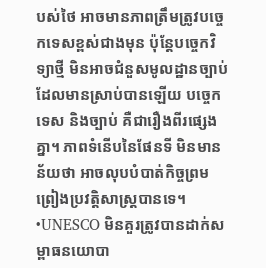បស់ថៃ អាចមានភាពត្រឹមត្រូវបច្ចេកទេសខ្ពស់ជាងមុន ប៉ុន្តែបច្ចេកវិទ្យាថ្មី មិនអាចជំនួសមូលដ្ឋានច្បាប់ដែលមានស្រាប់បានឡើយ បច្ចេកទេស និងច្បាប់ គឺជារឿងពីរផ្សេងគ្នា។ ភាពទំនើបនៃផែនទី មិនមានន័យថា អាចលុបបំបាត់កិច្ចព្រមព្រៀងប្រវត្តិសាស្ត្របានទេ។
•UNESCO មិនគួរត្រូវបានដាក់សម្ពាធនយោបា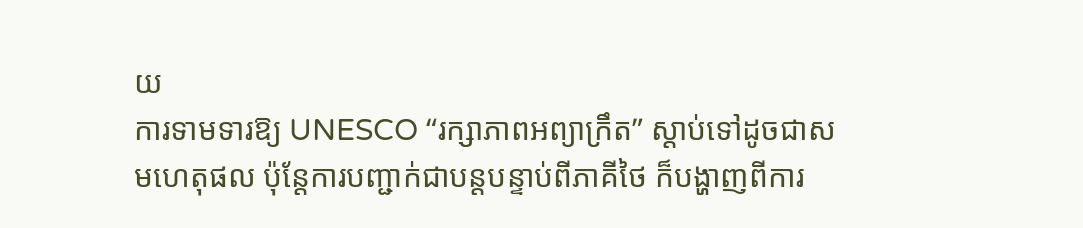យ
ការទាមទារឱ្យ UNESCO “រក្សាភាពអព្យាក្រឹត” ស្តាប់ទៅដូចជាសមហេតុផល ប៉ុន្តែការបញ្ជាក់ជាបន្តបន្ទាប់ពីភាគីថៃ ក៏បង្ហាញពីការ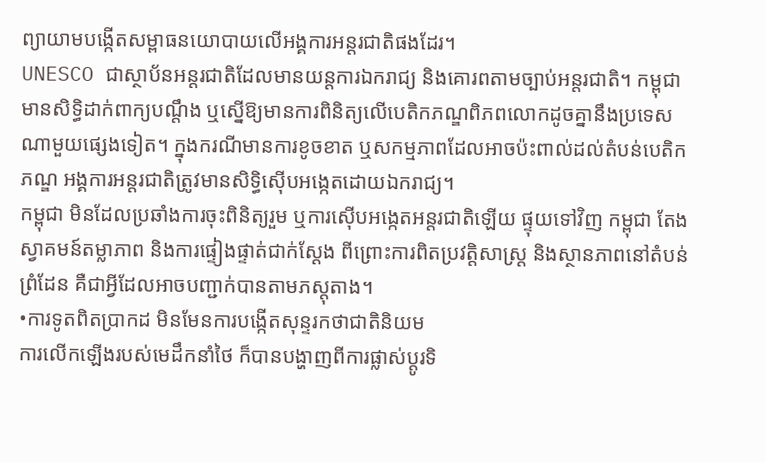ព្យាយាមបង្កើតសម្ពាធនយោបាយលើអង្គការអន្តរជាតិផងដែរ។
UNESCO ជាស្ថាប័នអន្តរជាតិដែលមានយន្តការឯករាជ្យ និងគោរពតាមច្បាប់អន្តរជាតិ។ កម្ពុជា មានសិទ្ធិដាក់ពាក្យបណ្តឹង ឬស្នើឱ្យមានការពិនិត្យលើបេតិកភណ្ឌពិភពលោកដូចគ្នានឹងប្រទេសណាមួយផ្សេងទៀត។ ក្នុងករណីមានការខូចខាត ឬសកម្មភាពដែលអាចប៉ះពាល់ដល់តំបន់បេតិកភណ្ឌ អង្គការអន្តរជាតិត្រូវមានសិទ្ធិស៊ើបអង្កេតដោយឯករាជ្យ។
កម្ពុជា មិនដែលប្រឆាំងការចុះពិនិត្យរួម ឬការស៊ើបអង្កេតអន្តរជាតិឡើយ ផ្ទុយទៅវិញ កម្ពុជា តែងស្វាគមន៍តម្លាភាព និងការផ្ទៀងផ្ទាត់ជាក់ស្តែង ពីព្រោះការពិតប្រវត្តិសាស្ត្រ និងស្ថានភាពនៅតំបន់ព្រំដែន គឺជាអ្វីដែលអាចបញ្ជាក់បានតាមភស្តុតាង។
•ការទូតពិតប្រាកដ មិនមែនការបង្កើតសុន្ទរកថាជាតិនិយម
ការលើកឡើងរបស់មេដឹកនាំថៃ ក៏បានបង្ហាញពីការផ្លាស់ប្តូរទិ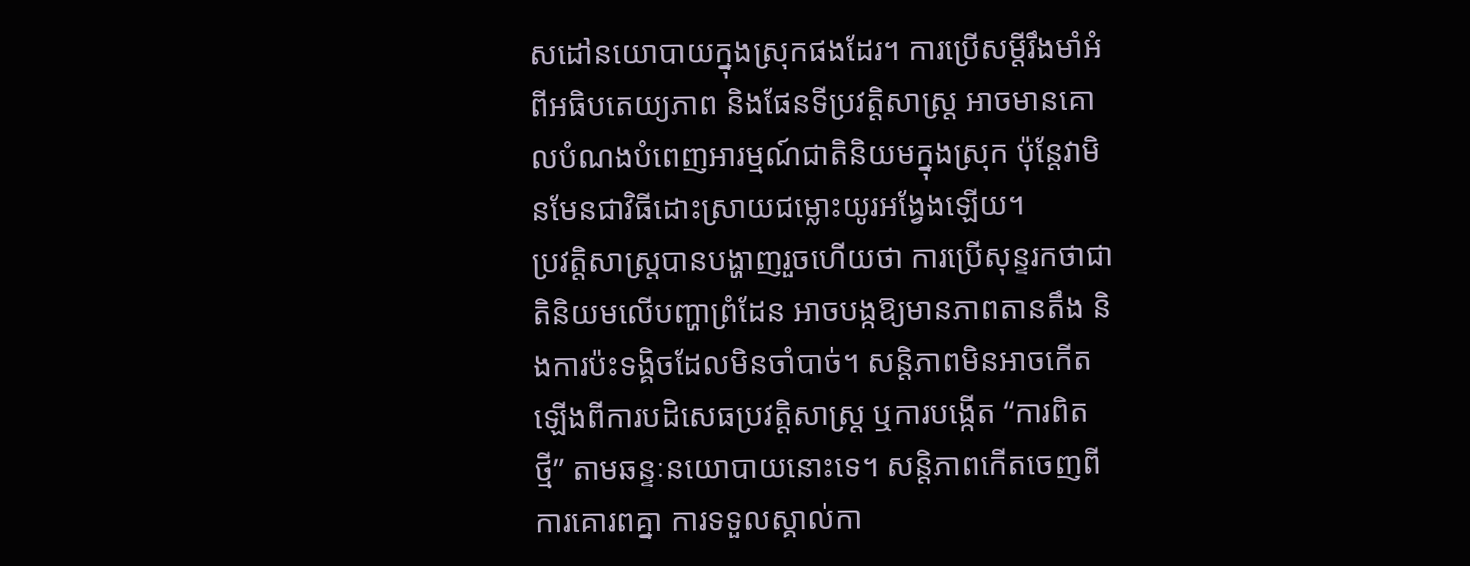សដៅនយោបាយក្នុងស្រុកផងដែរ។ ការប្រើសម្តីរឹងមាំអំពីអធិបតេយ្យភាព និងផែនទីប្រវត្តិសាស្ត្រ អាចមានគោលបំណងបំពេញអារម្មណ៍ជាតិនិយមក្នុងស្រុក ប៉ុន្តែវាមិនមែនជាវិធីដោះស្រាយជម្លោះយូរអង្វែងឡើយ។
ប្រវត្តិសាស្ត្របានបង្ហាញរួចហើយថា ការប្រើសុន្ទរកថាជាតិនិយមលើបញ្ហាព្រំដែន អាចបង្កឱ្យមានភាពតានតឹង និងការប៉ះទង្គិចដែលមិនចាំបាច់។ សន្តិភាពមិនអាចកើតឡើងពីការបដិសេធប្រវត្តិសាស្ត្រ ឬការបង្កើត “ការពិតថ្មី” តាមឆន្ទៈនយោបាយនោះទេ។ សន្តិភាពកើតចេញពីការគោរពគ្នា ការទទួលស្គាល់កា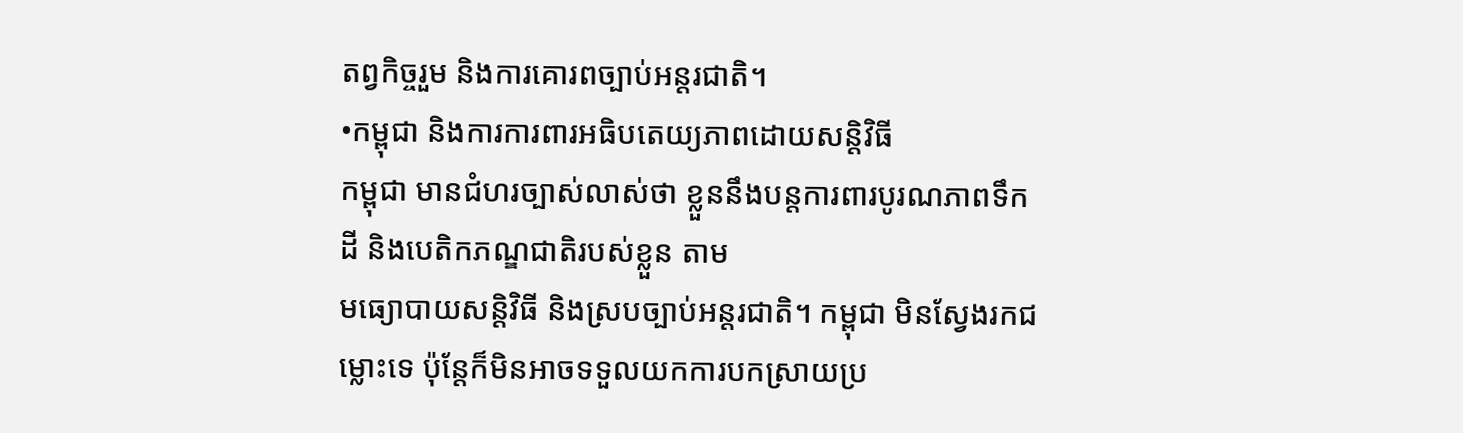តព្វកិច្ចរួម និងការគោរពច្បាប់អន្តរជាតិ។
•កម្ពុជា និងការការពារអធិបតេយ្យភាពដោយសន្តិវិធី
កម្ពុជា មានជំហរច្បាស់លាស់ថា ខ្លួននឹងបន្តការពារបូរណភាពទឹកដី និងបេតិកភណ្ឌជាតិរបស់ខ្លួន តាម
មធ្យោបាយសន្តិវិធី និងស្របច្បាប់អន្តរជាតិ។ កម្ពុជា មិនស្វែងរកជម្លោះទេ ប៉ុន្តែក៏មិនអាចទទួលយកការបកស្រាយប្រ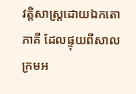វត្តិសាស្ត្រដោយឯកតោភាគី ដែលផ្ទុយពីសាលក្រមអ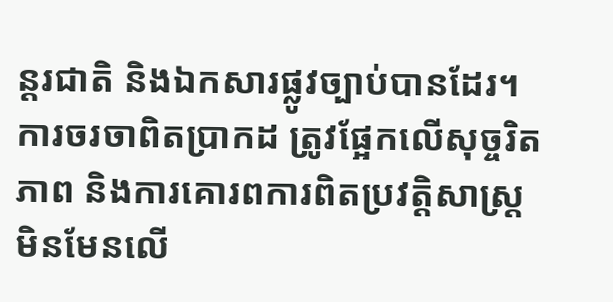ន្តរជាតិ និងឯកសារផ្លូវច្បាប់បានដែរ។
ការចរចាពិតប្រាកដ ត្រូវផ្អែកលើសុច្ចរិតភាព និងការគោរពការពិតប្រវត្តិសាស្ត្រ មិនមែនលើ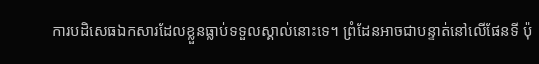ការបដិសេធឯកសារដែលខ្លួនធ្លាប់ទទួលស្គាល់នោះទេ។ ព្រំដែនអាចជាបន្ទាត់នៅលើផែនទី ប៉ុ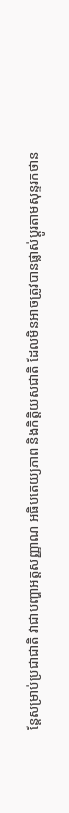ន្តែសម្រាប់ប្រជាជាតិ វាជាបញ្ហាអត្តសញ្ញាណ អធិបតេយ្យភាព និងកិត្តិយសជាតិ ដែលមិនអាចត្រូវបានផ្លាស់ប្តូរតាមសុន្ទរកថាន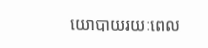យោបាយរយៈពេល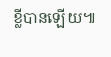ខ្លីបានឡើយ៕